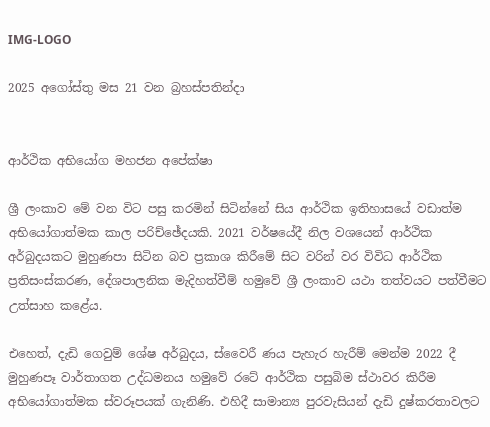IMG-LOGO

2025 අගෝස්තු මස 21 වන බ්‍රහස්පතින්දා


ආර්ථික අභියෝග මහජන අපේක්ෂා

ශ්‍රී ලංකාව මේ වන විට පසු කරමින් සිටින්නේ සිය ආර්ථික ඉතිහාසයේ වඩාත්ම අභියෝගාත්මක කාල පරිච්ඡේදයකි. 2021 වර්ෂයේදී නිල වශයෙන් ආර්ථික අර්බුදයකට මුහුණපා සිටින බව ප්‍රකාශ කිරීමේ සිට වරින් වර විවිධ ආර්ථික ප්‍රතිසංස්කරණ, දේශපාලනික මැදිහත්වීම් හමුවේ ශ්‍රී ලංකාව යථා තත්වයට පත්වීමට උත්සාහ කළේය.

එ‍හෙත්, දැඩි ගෙවුම් ශේෂ අර්බුදය, ස්වෛරී ණය පැහැර හැරීම් මෙන්ම 2022 දී මුහුණපෑ වාර්තාගත උද්ධමනය හමුවේ රටේ ආර්ථික පසුබිම ස්ථාවර කිරීම අභියෝගාත්මක ස්වරූපයක් ගැනිණි. එහිදී සාමාන්‍ය පුරවැසියන් දැඩි දුෂ්කරතාවලට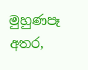මුහුණපෑ අතර,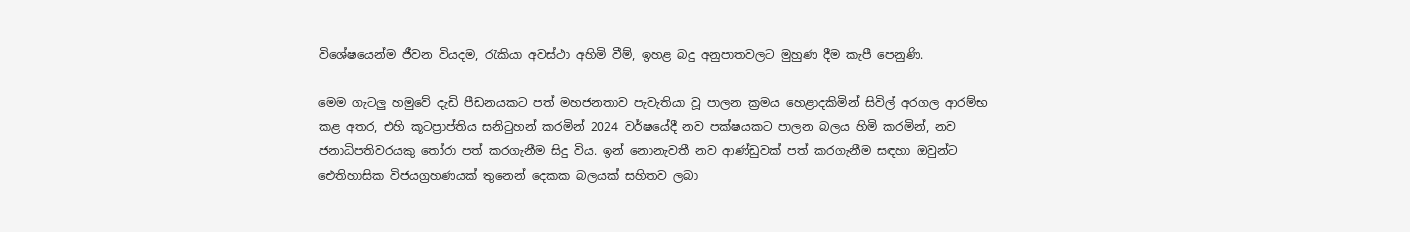විශේෂයෙන්ම ජීවන වියදම, රැකියා අවස්ථා අහිමි වීම්, ඉහළ බදු අනුපාතවලට මුහුණ දීම කැපී පෙනුණි.

මෙම ගැටලු‍ හමුවේ දැඩි පීඩනයකට පත් මහජනතාව පැවැතියා වූ පාලන ක්‍රමය හෙළාදකිමින් සිවිල් අරගල ආරම්භ කළ අතර, එහි කූටප්‍රාප්තිය සනිටුහන් කරමින් 2024 වර්ෂයේදී නව පක්ෂයකට පාලන බලය හිමි කරමින්, නව ජනාධිපතිවරයකු තෝරා පත් කරගැනීම සිදු විය. ඉන් නොනැවතී නව ආණ්ඩුවක් පත් කරගැනීම සඳහා ඔවුන්ට ඓතිහාසික විජයග්‍රහණයක් තුනෙන් දෙකක බලයක් සහිතව ලබා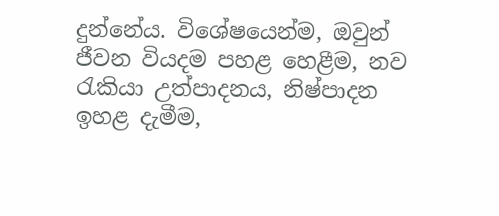දුන්නේය. විශේෂයෙන්ම, ඔවුන් ජීවන වියදම පහළ හෙළීම, නව රැකියා උත්පාදනය, නිෂ්පාදන ඉහළ දැමීම,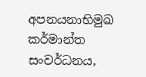අපනයනාභිමුඛ කර්මාන්ත සංවර්ධනය,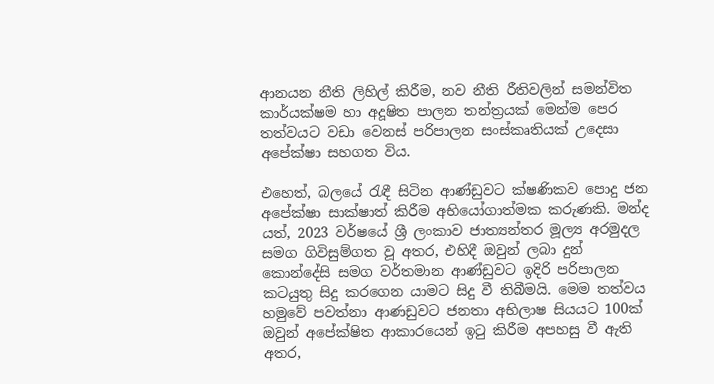ආනයන නීති ලිහිල් කිරීම, නව නීති රීතිවලින් සමන්විත කාර්යක්ෂම හා අදූෂිත පාලන තන්ත්‍රයක් මෙන්ම පෙර තත්වයට වඩා වෙනස් පරිපාලන සංස්කෘතියක් උදෙසා අපේක්ෂා සහගත විය.

එහෙත්, බලයේ රැඳී සිටින ආණ්ඩුවට ක්ෂණිකව පොදු ජන අපේක්ෂා සාක්ෂාත් කිරීම අභියෝගාත්මක කරුණකි. මන්ද යත්, 2023 වර්ෂයේ ශ්‍රී ලංකාව ජාත්‍යන්තර මූල්‍ය අරමුදල සමග ගිවිසුම්ගත වූ අතර, එහිදී ඔවුන් ලබා දුන් කොන්දේසි සමග වර්තමාන ආණ්ඩුවට ඉදිරි පරිපාලන කටයුතු සිදු කරගෙන යාමට සිදු වී තිබීමයි. මෙම තත්වය හමුවේ පවත්නා ආණඩුවට ජනතා අභිලාෂ සියයට 100ක් ඔවුන් අපේක්ෂිත ආකාරයෙන් ඉටු කිරීම අපහසු වී ඇති අතර,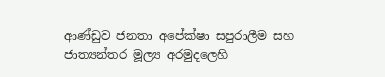ආණ්ඩුව ජනතා අපේක්ෂා සපුරාලීම සහ ජාත්‍යන්තර මූල්‍ය අරමුදලෙහි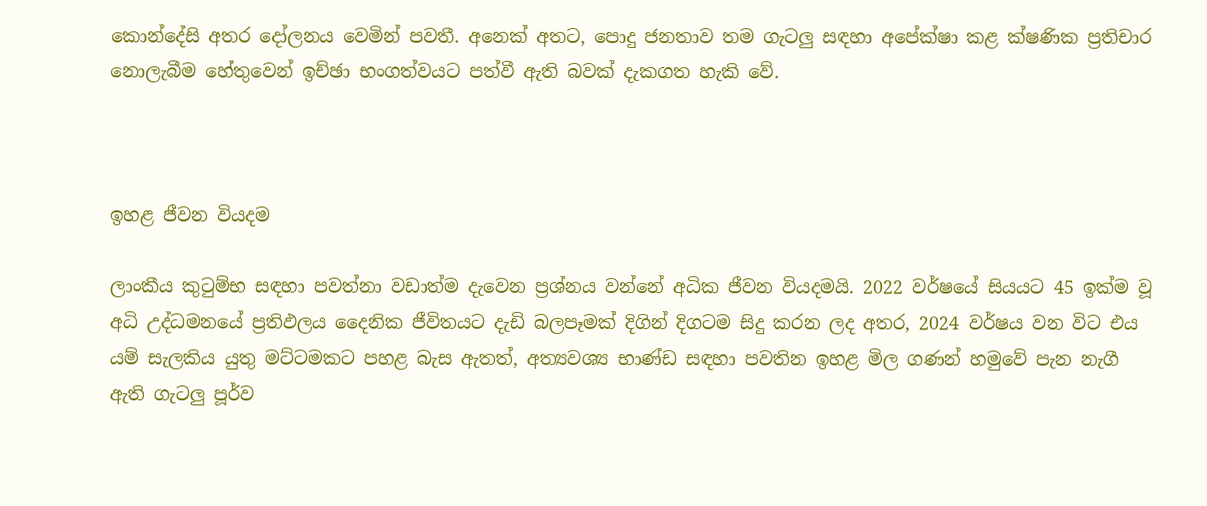කොන්දේසි අතර දෝලනය වෙමින් පවතී. අනෙක් අතට, පොදු ජනතාව තම ගැටලු‍ සඳහා අපේක්ෂා කළ ක්ෂණික ප්‍රතිචාර නොලැබීම හේතුවෙන් ඉච්ඡා භංගත්වයට පත්වී ඇති බවක් දැකගත හැකි වේ.



ඉහළ ජීවන වියදම

ලාංකීය කුටුම්භ සඳහා පවත්නා වඩාත්ම දැවෙන ප්‍රශ්නය වන්නේ අධික ජීවන වියදමයි. 2022 වර්ෂයේ සියයට 45 ඉක්ම වූ අධි උද්ධමනයේ ප්‍රතිඵලය දෛනික ජීවිතයට දැඩි බලපෑමක් දිගින් දිගටම සිදු කරන ලද අතර, 2024 වර්ෂය වන විට එය යම් සැලකිය යුතු මට්ටමකට පහළ බැස ඇතත්, අත්‍යවශ්‍ය භාණ්ඩ සඳහා පවතින ඉහළ මිල ගණන් හමුවේ පැන නැගී ඇති ගැටලු‍ පූර්ව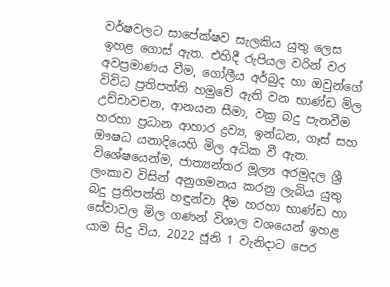වර්ෂවලට සාපේක්ෂව සැලකිය යුතු ලෙස ඉහළ ගොස් ඇත. එහිදී රුපියල වරින් වර අවප්‍රමාණය වීම, ගෝලීය අර්බුද හා ඔවුන්ගේ විවිධ ප්‍රතිපත්ති හමුවේ ඇති වන භාණ්ඩ මිල උච්චාවචන, ආනයන සීමා, වක්‍ර බදු පැනවීම හරහා ප්‍රධාන ආහාර ද්‍රව්‍ය, ඉන්ධන, ගෑස් සහ ඖෂධ යනාදියෙහි මිල අධික වී ඇත. විශේෂයෙන්ම, ජාත්‍යන්තර මූල්‍ය අරමුදල ශ්‍රී ලංකාව විසින් අනුගමනය කරනු ලැබිය යුතු බදු ප්‍රතිපත්ති හඳුන්වා දීම හරහා භාණ්ඩ හා සේවාවල මිල ගණන් විශාල වශයෙන් ඉහළ යාම සිදු විය. 2022 ජූනි 1 වැනිදාට පෙර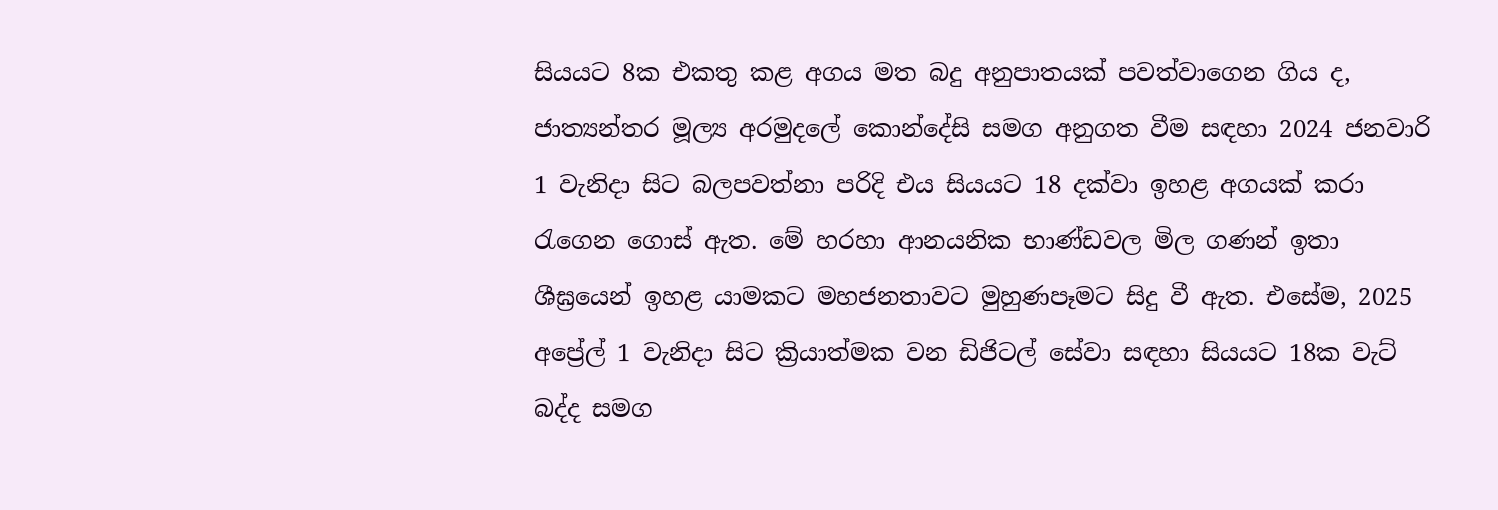සියයට 8ක එකතු කළ අගය මත බදු අනුපාතයක් පවත්වාගෙන ගිය ද, ජාත්‍යන්තර මූල්‍ය අරමුදලේ කොන්දේසි සමග අනුගත වීම සඳහා 2024 ජනවාරි 1 වැනිදා සිට බලපවත්නා පරිදි එය සියයට 18 දක්වා ඉහළ අගයක් කරා රැගෙන ගොස් ඇත. මේ හරහා ආනයනික භාණ්ඩවල මිල ගණන් ඉතා ශීඝ්‍රයෙන් ඉහළ යාමකට මහජනතාවට මුහුණපෑමට සිදු වී ඇත. එසේම, 2025 අප්‍රේල් 1 වැනිදා සිට ක්‍රියාත්මක වන ඩිජිටල් සේවා සඳහා සියයට 18ක වැට් බද්ද සමග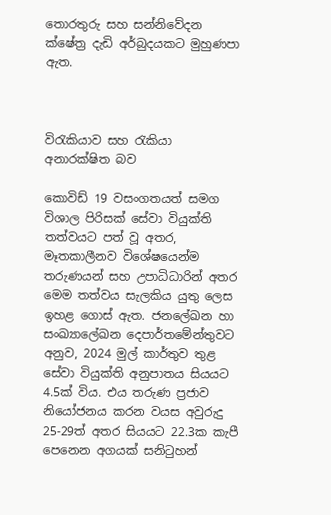තොරතුරු සහ සන්නිවේදන ක්ෂේත්‍ර දැඩි අර්බුදයකට මුහුණපා ඇත.



විරැකියාව සහ රැකියා අනාරක්ෂිත බව

කොවිඩ් 19 වසංගතයත් සමග විශාල පිරිසක් සේවා වියුක්ති තත්වයට පත් වූ අතර, මෑතකාලීනව විශේෂයෙන්ම තරුණයන් සහ උපාධිධාරින් අතර මෙම තත්වය සැලකිය යුතු ලෙස ඉහළ ගොස් ඇත. ජනලේඛන හා සංඛ්‍යාලේඛන දෙපාර්තමේන්තුවට අනුව, 2024 මුල් කාර්තුව තුළ සේවා වියුක්ති අනුපාතය සියයට 4.5ක් විය. එය තරුණ ප්‍රජාව නියෝජනය කරන වයස අවුරුදු 25-29ත් අතර සියයට 22.3ක කැපී පෙනෙන අගයක් සනිටුහන්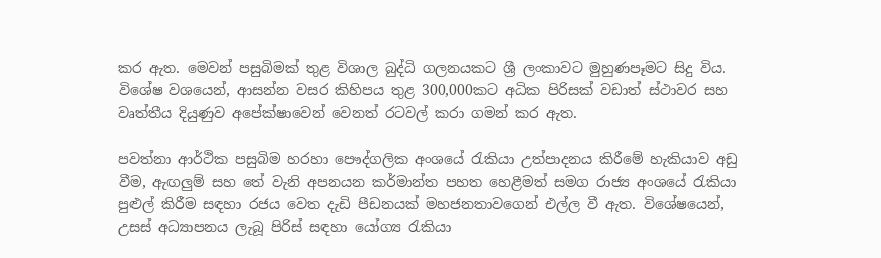කර ඇත. මෙවන් පසුබිමක් තුළ විශාල බුද්ධි ගලනයකට ශ්‍රී ලංකාවට මුහුණපෑමට සිදු විය. විශේෂ වශයෙන්, ආසන්න වසර කිහිපය තුළ 300,000කට අධික පිරිසක් වඩාත් ස්ථාවර සහ වෘත්තීය දියුණුව අපේක්ෂාවෙන් වෙනත් රටවල් කරා ගමන් කර ඇත.

පවත්නා ආර්ථික පසුබිම හරහා පෞද්ගලික අංශයේ රැකියා උත්පාදනය කිරීමේ හැකියාව අඩු වීම, ඇඟලු‍ම් සහ තේ වැනි අපනයන කර්මාන්ත පහත හෙළීමත් සමග රාජ්‍ය අංශයේ රැකියා පුළුල් කිරීම සඳහා රජය වෙත දැඩි පීඩනයක් මහජනතාවගෙන් එල්ල වී ඇත. විශේෂයෙන්, උසස් අධ්‍යාපනය ලැබූ පිරිස් සඳහා යෝග්‍ය රැකියා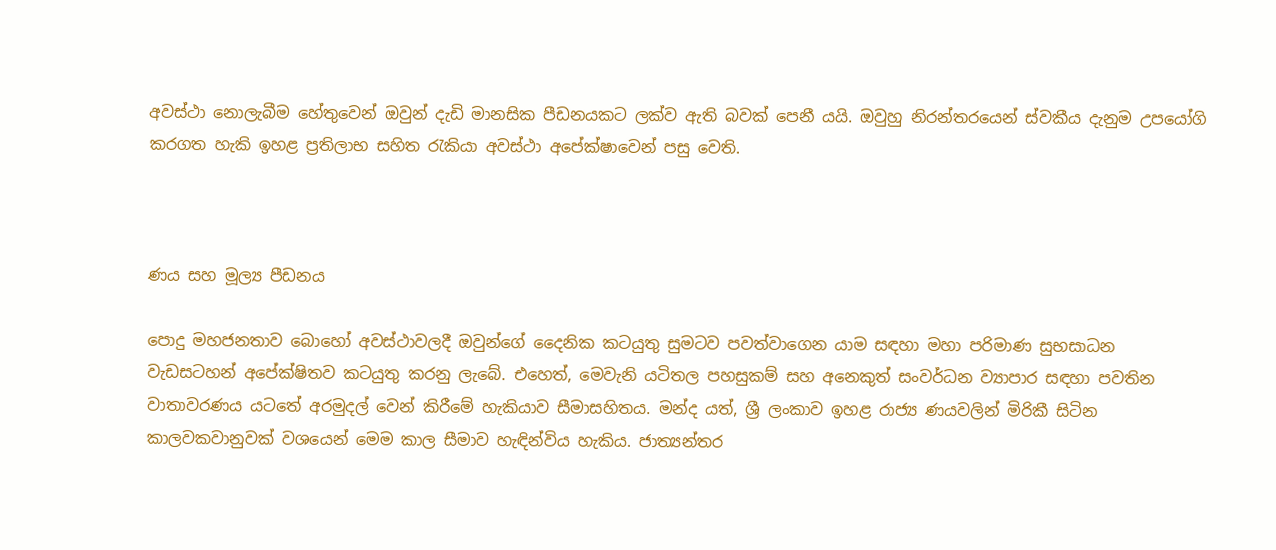අවස්ථා නොලැබීම හේතුවෙන් ඔවුන් දැඩි මානසික පීඩනයකට ලක්ව ඇති බවක් පෙනී යයි. ඔවුහු නිරන්තරයෙන් ස්වකීය දැනුම උපයෝගි කරගත හැකි ඉහළ ප්‍රතිලාභ සහිත රැකියා අවස්ථා අපේක්ෂාවෙන් පසු වෙති.



ණය සහ මූල්‍ය පීඩනය

පොදු මහජනතාව බොහෝ අවස්ථාවලදී ඔවුන්ගේ දෛනික කටයුතු සුමටව පවත්වාගෙන යාම සඳහා මහා පරිමාණ සුභසාධන වැඩසටහන් අපේක්ෂිතව කටයුතු කරනු ලැබේ. එහෙත්, මෙවැනි යටිතල පහසුකම් සහ අනෙකුත් සංවර්ධන ව්‍යාපාර සඳහා පවතින වාතාවරණය යටතේ අරමුදල් වෙන් කිරීමේ හැකියාව සීමාසහිතය. මන්ද යත්, ශ්‍රී ලංකාව ඉහළ රාජ්‍ය ණයවලින් මිරිකී සිටින කාලවකවානුවක් වශයෙන් මෙම කාල සීමාව හැඳින්විය හැකිය. ජාත්‍යන්තර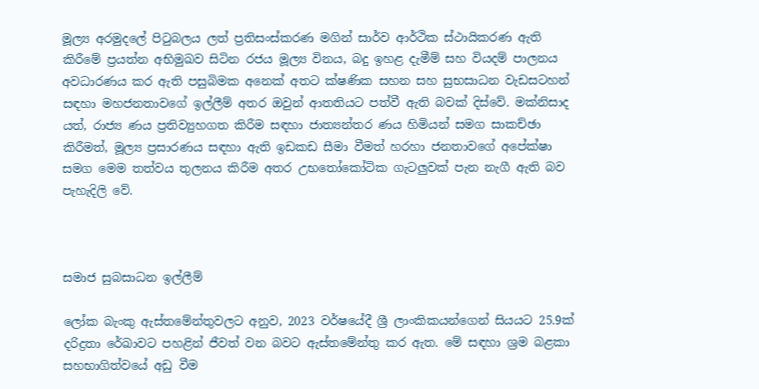මූල්‍ය අරමුදලේ පිටුබලය ලත් ප්‍රතිසංස්කරණ මගින් සාර්ව ආර්ථික ස්ථායිකරණ ඇති කිරීමේ ප්‍රයත්න අභිමුඛව සිටින රජය මූල්‍ය විනය, බදු ඉහළ දැමීම් සහ වියදම් පාලනය අවධාරණය කර ඇති පසුබිමක අනෙක් අතට ක්ෂණික සහන සහ සුභසාධන වැඩසටහන් සඳහා මහජනතාවගේ ඉල්ලීම් අතර ඔවුන් ආතතියට පත්වී ඇති බවක් දිස්වේ. මක්නිසාද යත්, රාජ්‍ය ණය ප්‍රතිව්‍යුහගත කිරීම සඳහා ජාත්‍යන්තර ණය හිමියන් සමග සාකච්ඡා කිරීමත්, මූල්‍ය ප්‍රසාරණය සඳහා ඇති ඉඩකඩ සීමා වීමත් හරහා ජනතාවගේ අපේක්ෂා සමග මෙම තත්වය තුලනය කිරීම අතර උභතෝකෝටික ගැටලු‍වක් පැන නැගී ඇති බව පැහැදිලි වේ.



සමාජ සුබසාධන ඉල්ලීම්

ලෝක බැංකු ඇස්තමේන්තුවලට අනුව, 2023 වර්ෂයේදී ශ්‍රී ලාංකිකයන්ගෙන් සියයට 25.9ක් දරිද්‍රතා රේඛාවට පහළින් ජීවත් වන බවට ඇස්තමේන්තු කර ඇත. මේ සඳහා ශ්‍රම බළකා සහභාගිත්වයේ අඩු වීම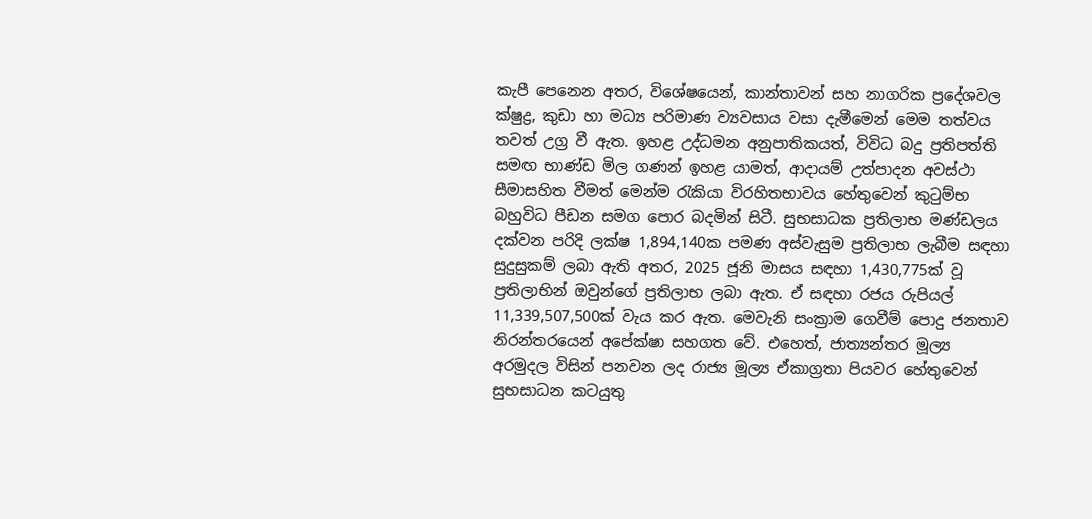කැපී පෙනෙන අතර, විශේෂයෙන්, කාන්තාවන් සහ නාගරික ප්‍රදේශවල ක්ෂුද්‍ර, කුඩා හා මධ්‍ය පරිමාණ ව්‍යවසාය වසා දැමීමෙන් මෙම තත්වය තවත් උග්‍ර වී ඇත. ඉහළ උද්ධමන අනුපාතිකයත්, විවිධ බදු ප්‍රතිපත්ති සමඟ භාණ්ඩ මිල ගණන් ඉහළ යාමත්, ආදායම් උත්පාදන අවස්ථා සීමාසහිත වීමත් මෙන්ම රැකියා විරහිතභාවය හේතුවෙන් කුටුම්භ බහුවිධ පීඩන සමග පොර බදමින් සිටී. සුභසාධක ප්‍රතිලාභ මණ්ඩලය දක්වන පරිදි ලක්ෂ 1,894,140ක පමණ අස්වැසුම ප්‍රතිලාභ ලැබීම සඳහා සුදුසුකම් ලබා ඇති අතර, 2025 ජූනි මාසය සඳහා 1,430,775ක් වූ ප්‍රතිලාභින් ඔවුන්ගේ ප්‍රතිලාභ ලබා ඇත. ඒ සඳහා රජය රුපියල් 11,339,507,500ක් වැය කර ඇත. මෙවැනි සංක්‍රාම ගෙවීම් පොදු ජනතාව නිරන්තරයෙන් අපේක්ෂා සහගත වේ. එහෙත්, ජාත්‍යන්තර මූල්‍ය අරමුදල විසින් පනවන ලද රාජ්‍ය මූල්‍ය ඒකාග්‍රතා පියවර හේතුවෙන් සුභසාධන කටයුතු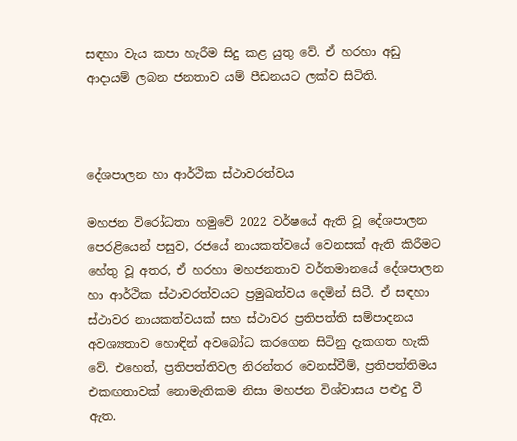සඳහා වැය කපා හැරීම සිදු කළ යුතු වේ. ඒ හරහා අඩු ආදායම් ලබන ජනතාව යම් පීඩනයට ලක්ව සිටිති.



දේශපාලන හා ආර්ථික ස්ථාවරත්වය

මහජන විරෝධතා හමුවේ 2022 වර්ෂයේ ඇති වූ දේශපාලන පෙරළියෙන් පසුව, රජයේ නායකත්වයේ වෙනසක් ඇති කිරීමට හේතු වූ අතර, ඒ හරහා මහජනතාව වර්තමානයේ දේශපාලන හා ආර්ථික ස්ථාවරත්වයට ප්‍රමුඛත්වය දෙමින් සිටී. ඒ සඳහා ස්ථාවර නායකත්වයක් සහ ස්ථාවර ප්‍රතිපත්ති සම්පාදනය අවශ්‍යතාව හොඳින් අවබෝධ කරගෙන සිටිනු දැකගත හැකි වේ. එහෙත්, ප්‍රතිපත්තිවල නිරන්තර වෙනස්වීම්, ප්‍රතිපත්තිමය එකඟතාවක් නොමැතිකම නිසා මහජන විශ්වාසය පළුදු වී ඇත.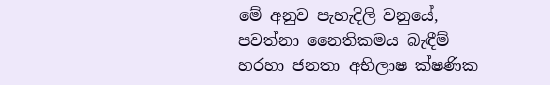මේ අනුව පැහැදිලි වනුයේ, පවත්නා නෛතිකමය බැඳීම් හරහා ජනතා අභිලාෂ ක්ෂණික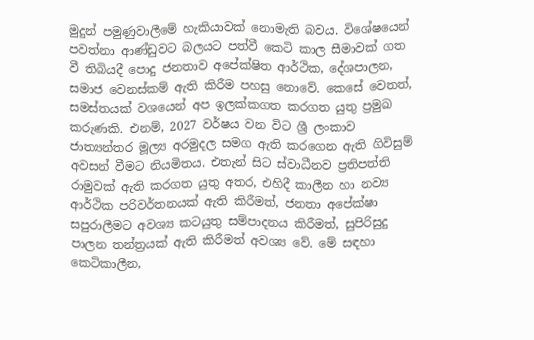මුදුන් පමුණුවාලීමේ හැකියාවක් නොමැති බවය. විශේෂයෙන් පවත්නා ආණ්ඩුවට බලයට පත්වී කෙටි කාල සීමාවක් ගත වී තිබියදී පොදු ජනතාව අපේක්ෂිත ආර්ථික, දේශපාලන, සමාජ වෙනස්කම් ඇති කිරීම පහසු නොවේ. කෙසේ වෙතත්, සමස්තයක් වශයෙන් අප ඉලක්කගත කරගත යුතු ප්‍රමුඛ කරුණකි. එනම්, 2027 වර්ෂය වන විට ශ්‍රී ලංකාව ජාත්‍යන්තර මූල්‍ය අරමුදල සමග ඇති කරගෙන ඇති ගිවිසුම් අවසන් වීමට නියමිතය. එතැන් සිට ස්වාධීනව ප්‍රතිපත්ති රාමුවක් ඇති කරගත යුතු අතර, එහිදී කාලීන හා නව්‍ය ආර්ථික පරිවර්තනයක් ඇති කිරීමත්, ජනතා අපේක්ෂා සපුරාලීමට අවශ්‍ය කටයුතු සම්පාදනය කිරීමත්, සුපිරිසුදු පාලන තන්ත්‍රයක් ඇති කිරීමත් අවශ්‍ය වේ. මේ සඳහා කෙටිකාලීන,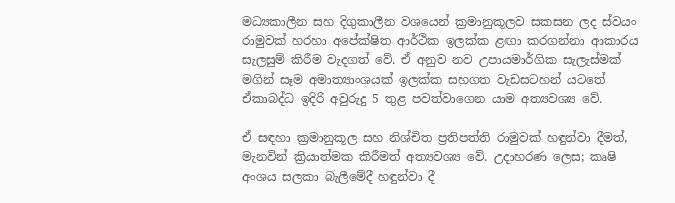මධ්‍යකාලීන සහ දිගුකාලීන වශයෙන් ක්‍රමානුකූලව සකසන ලද ස්වයං රාමුවක් හරහා අපේක්ෂිත ආර්ථික ඉලක්ක ළඟා කරගන්නා ආකාරය සැලසුම් කිරීම වැදගත් වේ. ඒ අනුව නව උපායමාර්ගික සැලැස්මක් මගින් සෑම අමාත්‍යාංශයක් ඉලක්ක සහගත වැඩසටහන් යටතේ ඒකාබද්ධ ඉදිරි අවුරුදු 5 තුළ පවත්වාගෙන යාම අත්‍යවශ්‍ය වේ.

ඒ සඳහා ක්‍රමානුකූල සහ නිශ්චිත ප්‍රතිපත්ති රාමුවක් හඳුන්වා දීමත්, මැනවින් ක්‍රියාත්මක කිරීමත් අත්‍යවශ්‍ය වේ. උදාහරණ ලෙස; කෘෂි අංශය සලකා බැලීමේදී හඳුන්වා දී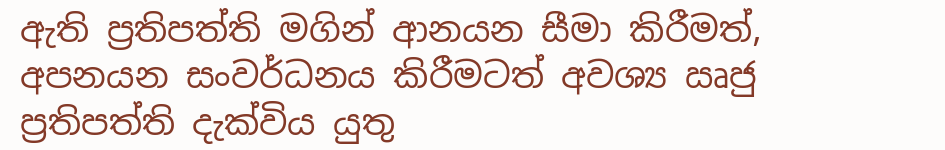ඇති ප්‍රතිපත්ති මගින් ආනයන සීමා කිරීමත්, අපනයන සංවර්ධනය කිරීමටත් අවශ්‍ය ඍජු ප්‍රතිපත්ති දැක්විය යුතු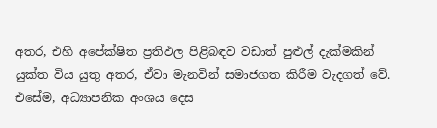අතර, එහි අපේක්ෂිත ප්‍රතිඵල පිළිබඳව වඩාත් පුළුල් දැක්මකින් යුක්ත විය යුතු අතර, ඒවා මැනවින් සමාජගත කිරීම වැදගත් වේ. එසේම, අධ්‍යාපනික අංශය දෙස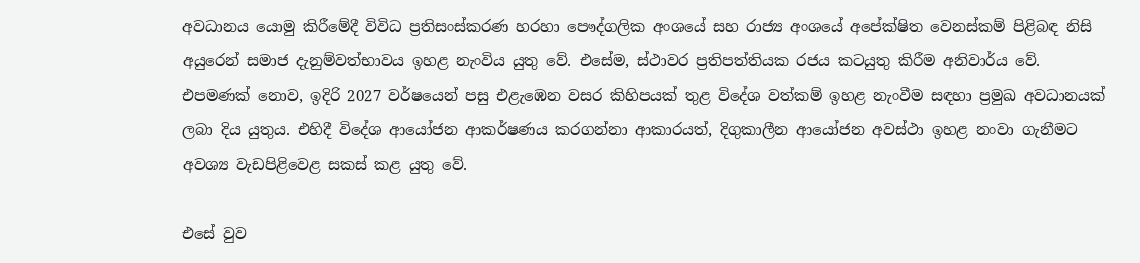අවධානය යොමු කිරීමේදී විවිධ ප්‍රතිසංස්කරණ හරහා පෞද්ගලික අංශයේ සහ රාජ්‍ය අංශයේ අපේක්ෂිත වෙනස්කම් පිළිබඳ නිසි අයුරෙන් සමාජ දැනුම්වත්භාවය ඉහළ නැංවිය යුතු වේ. එසේම, ස්ථාවර ප්‍රතිපත්තියක රජය කටයුතු කිරීම අනිවාර්ය වේ. එපමණක් නොව, ඉදිරි 2027 වර්ෂයෙන් පසු එළැඹෙන වසර කිහිපයක් තුළ විදේශ වත්කම් ඉහළ නැංවීම සඳහා ප්‍රමුඛ අවධානයක් ලබා දිය යුතුය. එහිදී විදේශ ආයෝජන ආකර්ෂණය කරගන්නා ආකාරයත්, දිගුකාලීන ආයෝජන අවස්ථා ඉහළ නංවා ගැනීමට අවශ්‍ය වැඩපිළිවෙළ සකස් කළ යුතු වේ.

එසේ වුව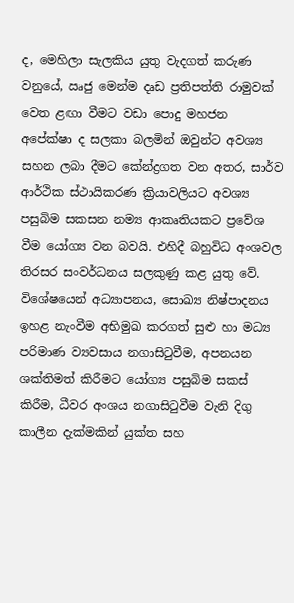ද, මෙහිලා සැලකිය යුතු වැදගත් කරුණ වනුයේ, ඍජු මෙන්ම දෘඩ ප්‍රතිපත්ති රාමුවක් වෙත ළඟා වීමට වඩා පොදු මහජන අපේක්ෂා ද සලකා බලමින් ඔවුන්ට අවශ්‍ය සහන ලබා දීමට කේන්ද්‍රගත වන අතර, සාර්ව ආර්ථික ස්ථායිකරණ ක්‍රියාවලියට අවශ්‍ය පසුබිම සකසන නම්‍ය ආකෘතියකට ප්‍රවේශ වීම යෝග්‍ය වන බවයි. එහිදී බහුවිධ අංශවල තිරසර සංවර්ධනය සලකුණු කළ යුතු වේ. විශේෂයෙන් අධ්‍යාපනය, සොඛ්‍ය නිෂ්පාදනය ඉහළ නැංවීම අභිමුඛ කරගත් සුළු හා මධ්‍ය පරිමාණ ව්‍යවසාය නගාසිටුවීම, අපනයන ශක්තිමත් කිරීමට යෝග්‍ය පසුබිම සකස් කිරීම, ධීවර අංශය නගාසිටුවීම වැනි දිගු කාලීන දැක්මකින් යුක්ත සහ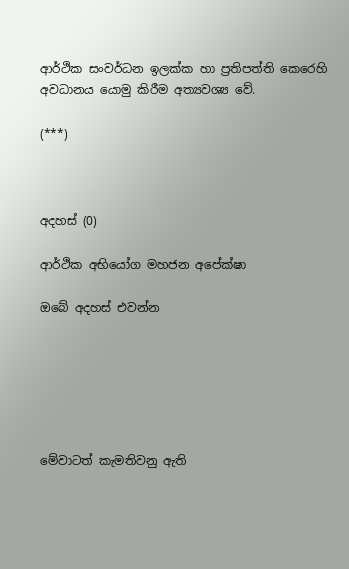ආර්ථික සංවර්ධන ඉලක්ක හා ප්‍රතිපත්ති කෙරෙහි අවධානය යොමු කිරීම අත්‍යවශ්‍ය වේ.

(***)



අදහස් (0)

ආර්ථික අභියෝග මහජන අපේක්ෂා

ඔබේ අදහස් එවන්න






මේවාටත් කැමතිවනු ඇති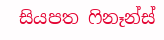සියපත ෆිනෑන්ස්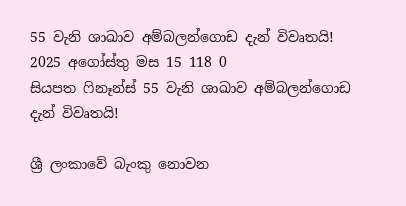55 වැනි ශාඛාව අම්බලන්ගොඩ දැන් විවෘතයි! 2025 අගෝස්තු මස 15 118 0
සියපත ෆිනෑන්ස් 55 වැනි ශාඛාව අම්බලන්ගොඩ දැන් විවෘතයි!

ශ්‍රී ලංකාවේ බැංකු නොවන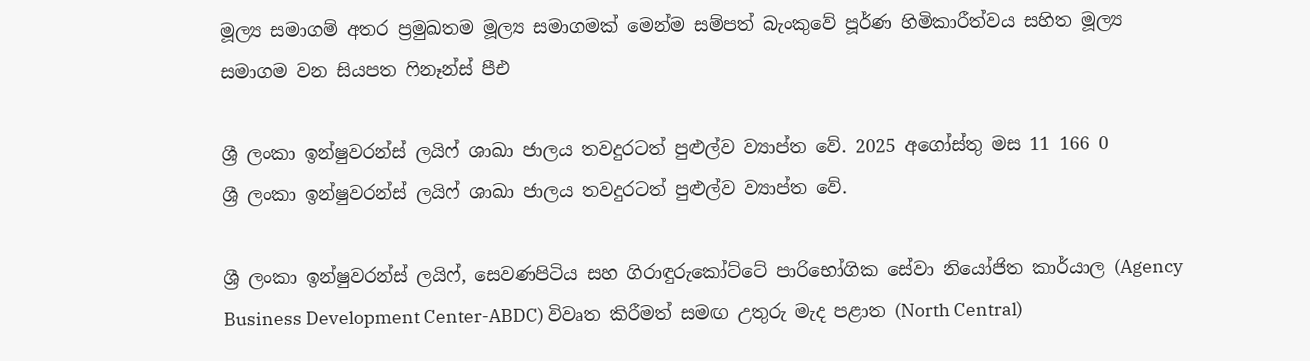මූල්‍ය සමාගම් අතර ප්‍රමුඛතම මූල්‍ය සමාගමක් මෙන්ම සම්පත් බැංකුවේ පූර්ණ හිමිකාරීත්වය සහිත මූල්‍ය සමාගම වන සියපත ෆිනෑන්ස් පීඑ

ශ්‍රී ලංකා ඉන්ෂුවරන්ස් ලයිෆ් ශාඛා ජාලය තවදුරටත් පුළුල්ව ව්‍යාප්ත වේ. 2025 අගෝස්තු මස 11 166 0
ශ්‍රී ලංකා ඉන්ෂුවරන්ස් ලයිෆ් ශාඛා ජාලය තවදුරටත් පුළුල්ව ව්‍යාප්ත වේ.

ශ්‍රී ලංකා ඉන්ෂුවරන්ස් ලයිෆ්, සෙවණපිටිය සහ ගිරාඳුරුකෝට්ටේ පාරිභෝගික සේවා නියෝජිත කාර්යාල (Agency Business Development Center-ABDC) විවෘත කිරීමත් සමඟ උතුරු මැද පළාත (North Central)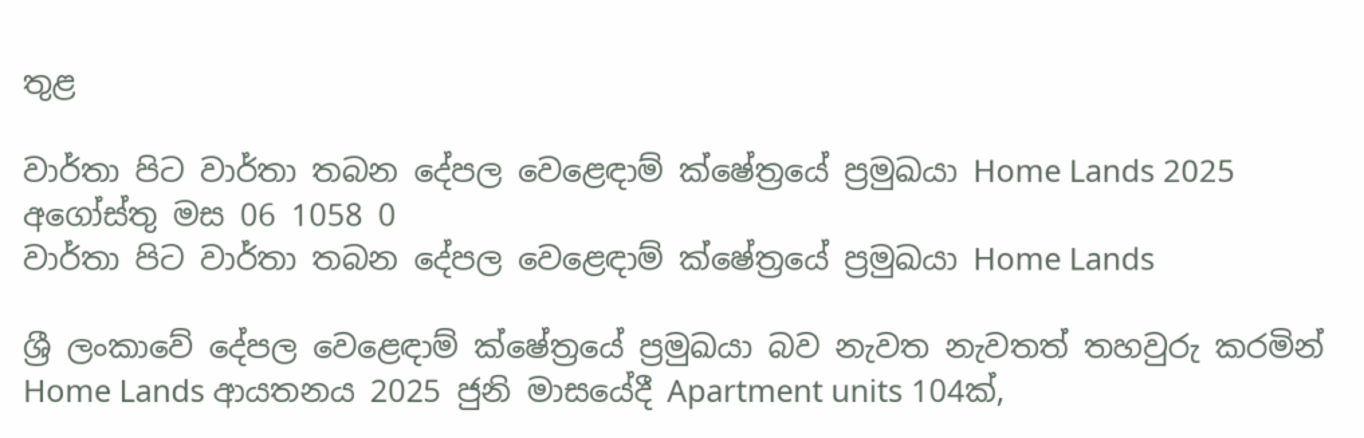තුළ

වාර්තා පිට වාර්තා තබන දේපල වෙළෙඳාම් ක්ෂේත්‍රයේ ප්‍රමුඛයා Home Lands 2025 අගෝස්තු මස 06 1058 0
වාර්තා පිට වාර්තා තබන දේපල වෙළෙඳාම් ක්ෂේත්‍රයේ ප්‍රමුඛයා Home Lands

ශ්‍රී ලංකාවේ දේපල වෙළෙඳාම් ක්ෂේත්‍රයේ ප්‍රමුඛයා බව නැවත නැවතත් තහවුරු කරමින් Home Lands ආයතනය 2025 ජුනි මාසයේදී Apartment units 104ක්,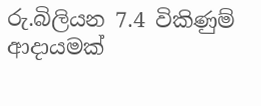රු.බිලියන 7.4 විකිණුම් ආදායමක්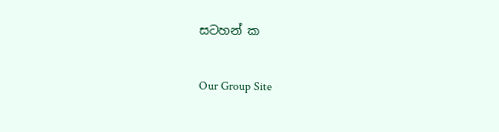සටහන් ක

Our Group Site